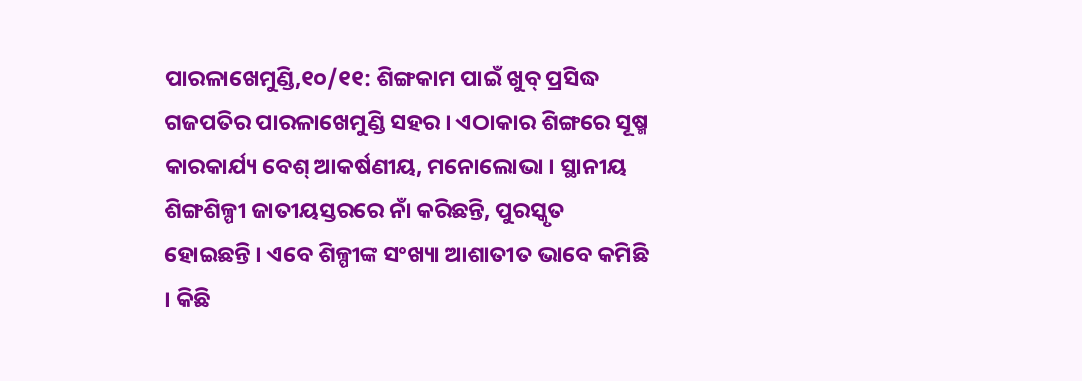ପାରଳାଖେମୁଣ୍ଡି,୧୦/୧୧: ଶିଙ୍ଗକାମ ପାଇଁ ଖୁବ୍ ପ୍ରସିଦ୍ଧ ଗଜପତିର ପାରଳାଖେମୁଣ୍ଡି ସହର । ଏଠାକାର ଶିଙ୍ଗରେ ସୂଷ୍ମ କାରକାର୍ଯ୍ୟ ବେଶ୍ ଆକର୍ଷଣୀୟ, ମନୋଲୋଭା । ସ୍ଥାନୀୟ ଶିଙ୍ଗଶିଳ୍ପୀ ଜାତୀୟସ୍ତରରେ ନାଁ କରିଛନ୍ତି, ପୁରସ୍କୃତ ହୋଇଛନ୍ତି । ଏବେ ଶିଳ୍ପୀଙ୍କ ସଂଖ୍ୟା ଆଶାତୀତ ଭାବେ କମିଛି । କିଛି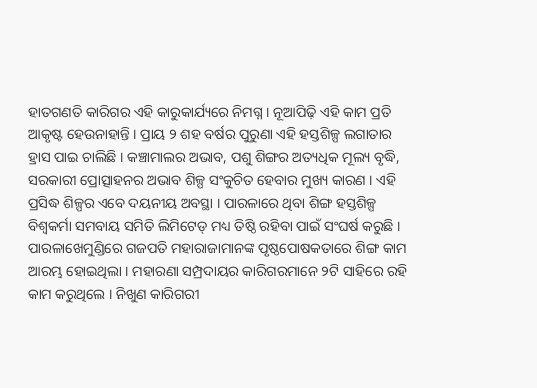ହାତଗଣତି କାରିଗର ଏହି କାରୁକାର୍ଯ୍ୟରେ ନିମଗ୍ନ । ନୂଆପିଢ଼ି ଏହି କାମ ପ୍ରତି ଆକୃଷ୍ଟ ହେଉନାହାନ୍ତି । ପ୍ରାୟ ୨ ଶହ ବର୍ଷର ପୁରୁଣା ଏହି ହସ୍ତଶିଳ୍ପ ଲଗାତାର ହ୍ରାସ ପାଇ ଚାଲିଛି । କଞ୍ଚାମାଲର ଅଭାବ, ପଶୁ ଶିଙ୍ଗର ଅତ୍ୟଧିକ ମୂଲ୍ୟ ବୃଦ୍ଧି, ସରକାରୀ ପ୍ରୋତ୍ସାହନର ଅଭାବ ଶିଳ୍ପ ସଂକୁଚିତ ହେବାର ମୁଖ୍ୟ କାରଣ । ଏହି ପ୍ରସିଦ୍ଧ ଶିଳ୍ପର ଏବେ ଦୟନୀୟ ଅବସ୍ଥା । ପାରଳାରେ ଥିବା ଶିଙ୍ଗ ହସ୍ତଶିଳ୍ପ ବିଶ୍ୱକର୍ମା ସମବାୟ ସମିତି ଲିମିଟେଡ୍ ମଧ୍ୟ ତିଷ୍ଠି ରହିବା ପାଇଁ ସଂଘର୍ଷ କରୁଛି ।
ପାରଳାଖେମୁଣ୍ଡିରେ ଗଜପତି ମହାରାଜାମାନଙ୍କ ପୃଷ୍ଠପୋଷକତାରେ ଶିଙ୍ଗ କାମ ଆରମ୍ଭ ହୋଇଥିଲା । ମହାରଣା ସମ୍ପ୍ରଦାୟର କାରିଗରମାନେ ୨ଟି ସାହିରେ ରହି କାମ କରୁଥିଲେ । ନିଖୁଣ କାରିଗରୀ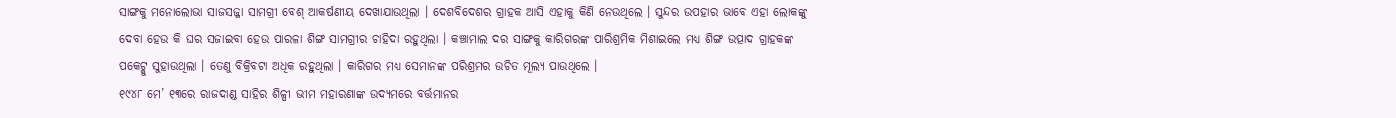ସାଙ୍ଗକୁ ମନୋଲୋଭା ସାଜସଜ୍ଜା ସାମଗ୍ରୀ ବେଶ୍ ଆକର୍ଷଣୀୟ ଦେଖାଯାଉଥିଲା । ଦେଶବିଦେଶର ଗ୍ରାହକ ଆସି ଏହାକୁ କିଣି ନେଉଥିଲେ । ସୁନ୍ଦର ଉପହାର ଭାବେ ଏହା ଲୋକଙ୍କୁ ଦେବା ହେଉ କି ଘର ସଜାଇବା ହେଉ ପାରଳା ଶିଙ୍ଗ ସାମଗ୍ରୀର ଚାହିଦା ରହୁଥିଲା । କଞ୍ଚାମାଲ ଦର ସାଙ୍ଗକୁ କାରିଗରଙ୍କ ପାରିଶ୍ରମିକ ମିଶାଇଲେ ମଧ୍ୟ ଶିଙ୍ଗ ଉତ୍ପାଦ ଗ୍ରାହକଙ୍କ ପକେଟ୍କୁ ସୁହାଉଥିଲା । ତେଣୁ ବିକ୍ରିବଟା ଅଧିକ ରହୁଥିଲା । କାରିଗର ମଧ୍ୟ ସେମାନଙ୍କ ପରିଶ୍ରମର ଉଚିତ ମୂଲ୍ୟ ପାଉଥିଲେ ।
୧୯୪୮ ମେ’ ୧୩ରେ ରାଜଦାଣ୍ଡ ସାହିର ଶିଳ୍ପୀ ଭୀମ ମହାରଣାଙ୍କ ଉଦ୍ୟମରେ ବର୍ତ୍ତମାନର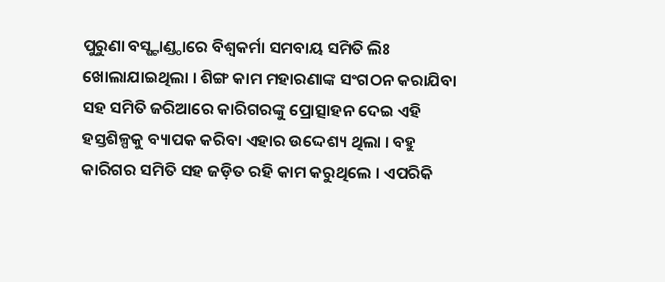ପୁରୁଣା ବସ୍ଷ୍ଟାଣ୍ଡ୍ଠାରେ ବିଶ୍ୱକର୍ମା ସମବାୟ ସମିତି ଲିଃ ଖୋଲାଯାଇଥିଲା । ଶିଙ୍ଗ କାମ ମହାରଣାଙ୍କ ସଂଗଠନ କରାଯିବା ସହ ସମିତି ଜରିଆରେ କାରିଗରଙ୍କୁ ପ୍ରୋତ୍ସାହନ ଦେଇ ଏହି ହସ୍ତଶିଳ୍ପକୁ ବ୍ୟାପକ କରିବା ଏହାର ଉଦ୍ଦେଶ୍ୟ ଥିଲା । ବହୁ କାରିଗର ସମିତି ସହ ଜଡ଼ିତ ରହି କାମ କରୁଥିଲେ । ଏପରିକି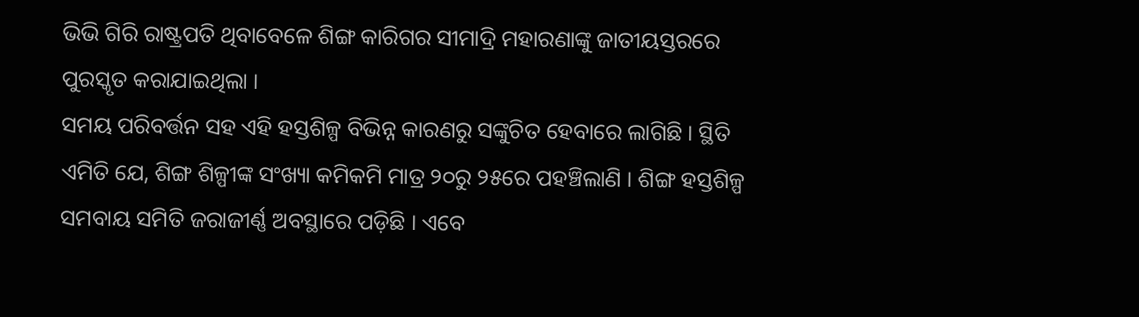ଭିଭି ଗିରି ରାଷ୍ଟ୍ରପତି ଥିବାବେଳେ ଶିଙ୍ଗ କାରିଗର ସୀମାଦ୍ରି ମହାରଣାଙ୍କୁ ଜାତୀୟସ୍ତରରେ ପୁରସ୍କୃତ କରାଯାଇଥିଲା ।
ସମୟ ପରିବର୍ତ୍ତନ ସହ ଏହି ହସ୍ତଶିଳ୍ପ ବିଭିନ୍ନ କାରଣରୁ ସଙ୍କୁଚିତ ହେବାରେ ଲାଗିଛି । ସ୍ଥିତି ଏମିତି ଯେ, ଶିଙ୍ଗ ଶିଳ୍ପୀଙ୍କ ସଂଖ୍ୟା କମିକମି ମାତ୍ର ୨୦ରୁ ୨୫ରେ ପହଞ୍ଚିଲାଣି । ଶିଙ୍ଗ ହସ୍ତଶିଳ୍ପ ସମବାୟ ସମିତି ଜରାଜୀର୍ଣ୍ଣ ଅବସ୍ଥାରେ ପଡ଼ିଛି । ଏବେ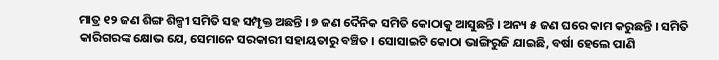ମାତ୍ର ୧୨ ଜଣ ଶିଙ୍ଗ ଶିଳ୍ପୀ ସମିତି ସହ ସମ୍ପୃକ୍ତ ଅଛନ୍ତି । ୭ ଜଣ ଦୈନିକ ସମିତି କୋଠାକୁ ଆସୁଛନ୍ତି । ଅନ୍ୟ ୫ ଜଣ ଘରେ କାମ କରୁଛନ୍ତି । ସମିତି କାରିଗରଙ୍କ କ୍ଷୋଭ ଯେ, ସେମାନେ ସରକାରୀ ସହାୟତାରୁ ବଞ୍ଚିତ । ସୋସାଇଟି କୋଠା ଭାଙ୍ଗିରୁଜି ଯାଇଛି, ବର୍ଷା ହେଲେ ପାଣି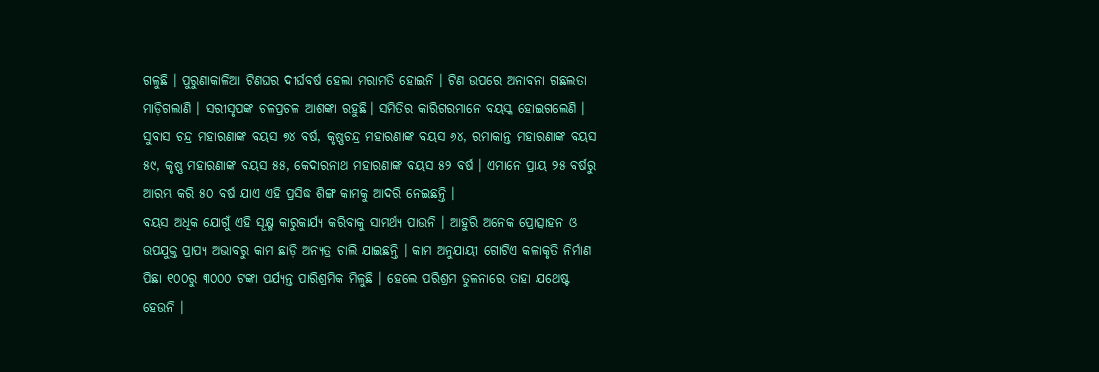ଗଳୁଛି । ପୁରୁଣାକାଳିଆ ଟିଣଘର ଦୀର୍ଘବର୍ଷ ହେଲା ମରାମତି ହୋଇନି । ଟିଣ ଉପରେ ଅନାବନା ଗଛଲତା ମାଡ଼ିଗଲାଣି । ସରୀସୃପଙ୍କ ଚଳପ୍ରଚଳ ଆଶଙ୍କା ରହୁଛି। ସମିତିର କାରିଗରମାନେ ବୟସ୍କ ହୋଇଗଲେଣି । ସୁବାସ ଚନ୍ଦ୍ର ମହାରଣାଙ୍କ ବୟସ ୭୪ ବର୍ଷ, କୃଷ୍ଣଚନ୍ଦ୍ର ମହାରଣାଙ୍କ ବୟସ ୬୪, ରମାକାନ୍ତ ମହାରଣାଙ୍କ ବୟସ ୫୯, କୃଷ୍ଣ ମହାରଣାଙ୍କ ବୟସ ୫୫, କେଦାରନାଥ ମହାରଣାଙ୍କ ବୟସ ୫୨ ବର୍ଷ । ଏମାନେ ପ୍ରାୟ ୨୫ ବର୍ଷରୁ ଆରମ୍ଭ କରି ୫୦ ବର୍ଷ ଯାଏ ଏହି ପ୍ରସିଦ୍ଧ ଶିଙ୍ଗ କାମକୁ ଆଦରି ନେଇଛନ୍ତି ।
ବୟସ ଅଧିକ ଯୋଗୁଁ ଏହି ସୂକ୍ଷ୍ମ କାରୁକାର୍ଯ୍ୟ କରିବାକୁ ସାମର୍ଥ୍ୟ ପାଉନି । ଆହୁରି ଅନେକ ପ୍ରୋତ୍ସାହନ ଓ ଉପଯୁକ୍ତ ପ୍ରାପ୍ୟ ଅଭାବରୁ କାମ ଛାଡ଼ି ଅନ୍ୟତ୍ର ଚାଲି ଯାଇଛନ୍ତି । କାମ ଅନୁଯାୟୀ ଗୋଟିଏ କଳାକୃତି ନିର୍ମାଣ ପିଛା ୧୦୦ରୁ ୩୦୦୦ ଟଙ୍କା ପର୍ଯ୍ୟନ୍ତ ପାରିଶ୍ରମିକ ମିଳୁଛି । ହେଲେ ପରିଶ୍ରମ ତୁଳନାରେ ତାହା ଯଥେଷ୍ଟ ହେଉନି ।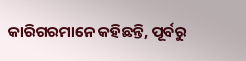କାରିଗରମାନେ କହିଛନ୍ତି, ପୂର୍ବରୁ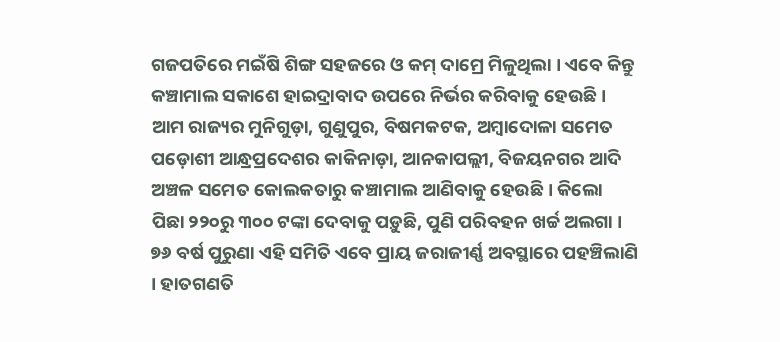ଗଜପତିରେ ମଇଁଷି ଶିଙ୍ଗ ସହଜରେ ଓ କମ୍ ଦାମ୍ରେ ମିଳୁଥିଲା । ଏବେ କିନ୍ତୁ କଞ୍ଚାମାଲ ସକାଶେ ହାଇଦ୍ରାବାଦ ଉପରେ ନିର୍ଭର କରିବାକୁ ହେଉଛି । ଆମ ରାଜ୍ୟର ମୁନିଗୁଡ଼ା, ଗୁଣୁପୁର, ବିଷମକଟକ, ଅମ୍ବାଦୋଳା ସମେତ ପଡ଼ୋଶୀ ଆନ୍ଧ୍ରପ୍ରଦେଶର କାକିନାଡ଼ା, ଆନକାପଲ୍ଲୀ, ବିଜୟନଗର ଆଦି ଅଞ୍ଚଳ ସମେତ କୋଲକତାରୁ କଞ୍ଚାମାଲ ଆଣିବାକୁ ହେଉଛି । କିଲୋ ପିଛା ୨୨୦ରୁ ୩୦୦ ଟଙ୍କା ଦେବାକୁ ପଡ଼ୁଛି, ପୁଣି ପରିବହନ ଖର୍ଚ୍ଚ ଅଲଗା ।
୭୬ ବର୍ଷ ପୁରୁଣା ଏହି ସମିତି ଏବେ ପ୍ରାୟ ଜରାଜୀର୍ଣ୍ଣ ଅବସ୍ଥାରେ ପହଞ୍ଚିଲାଣି । ହାତଗଣତି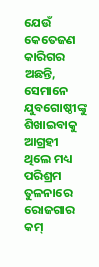ଯେଉଁ କେତେଜଣ କାରିଗର ଅଛନ୍ତି, ସେମାନେ ଯୁବଗୋଷ୍ଠୀଙ୍କୁ ଶିଖାଇବାକୁ ଆଗ୍ରହୀ ଥିଲେ ମଧ୍ୟ ପରିଶ୍ରମ ତୁଳନାରେ ରୋଜଗାର କମ୍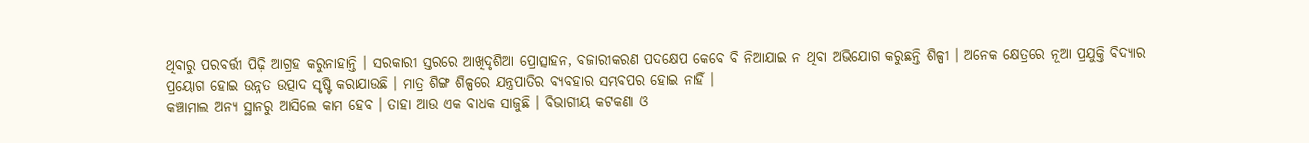ଥିବାରୁ ପରବର୍ତ୍ତୀ ପିଢ଼ି ଆଗ୍ରହ କରୁନାହାନ୍ତି । ସରକାରୀ ସ୍ତରରେ ଆଖିଦୃଶିଆ ପ୍ରୋତ୍ସାହନ, ବଜାରୀକରଣ ପଦକ୍ଷେପ କେବେ ବି ନିଆଯାଇ ନ ଥିବା ଅଭିଯୋଗ କରୁଛନ୍ତି ଶିଳ୍ପୀ । ଅନେକ କ୍ଷେତ୍ରରେ ନୂଆ ପ୍ରଯୁକ୍ତି ବିଦ୍ୟାର ପ୍ରୟୋଗ ହୋଇ ଉନ୍ନତ ଉତ୍ପାଦ ସୃଷ୍ଟି କରାଯାଉଛି । ମାତ୍ର ଶିଙ୍ଗ ଶିଳ୍ପରେ ଯନ୍ତ୍ରପାତିର ବ୍ୟବହାର ସମ୍ଭବପର ହୋଇ ନାହିଁ ।
କଞ୍ଚାମାଲ ଅନ୍ୟ ସ୍ଥାନରୁ ଆସିଲେ କାମ ହେବ । ତାହା ଆଉ ଏକ ବାଧକ ସାଜୁଛି । ବିଭାଗୀୟ କଟକଣା ଓ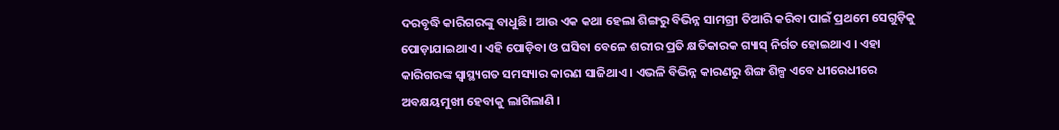ଦରବୃଦ୍ଧି କାରିଗରଙ୍କୁ ବାଧୁଛି। ଆଉ ଏକ କଥା ହେଲା ଶିଙ୍ଗରୁ ବିଭିନ୍ନ ସାମଗ୍ରୀ ତିଆରି କରିବା ପାଇଁ ପ୍ରଥମେ ସେଗୁଡ଼ିକୁ ପୋଡ଼ାଯାଇଥାଏ । ଏହି ପୋଡ଼ିବା ଓ ଘସିବା ବେଳେ ଶରୀର ପ୍ରତି କ୍ଷତିକାରକ ଗ୍ୟାସ୍ ନିର୍ଗତ ହୋଇଥାଏ । ଏହା କାରିଗରଙ୍କ ସ୍ୱାସ୍ଥ୍ୟଗତ ସମସ୍ୟାର କାରଣ ସାଜିଥାଏ । ଏଭଳି ବିଭିନ୍ନ କାରଣରୁ ଶିଙ୍ଗ ଶିଳ୍ପ ଏବେ ଧୀରେଧୀରେ ଅବକ୍ଷୟମୁଖୀ ହେବାକୁ ଲାଗିଲାଣି ।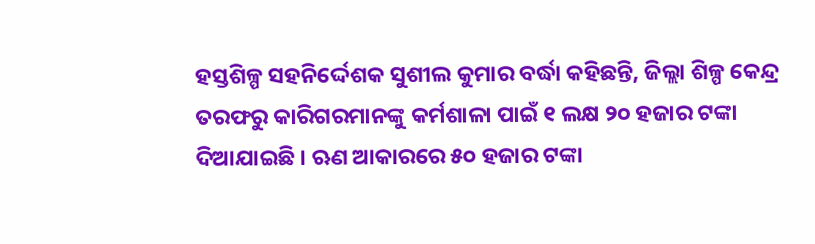ହସ୍ତଶିଳ୍ପ ସହନିର୍ଦ୍ଦେଶକ ସୁଶୀଲ କୁମାର ବର୍ଦ୍ଧା କହିଛନ୍ତି, ଜିଲ୍ଲା ଶିଳ୍ପ କେନ୍ଦ୍ର ତରଫରୁ କାରିଗରମାନଙ୍କୁ କର୍ମଶାଳା ପାଇଁ ୧ ଲକ୍ଷ ୨୦ ହଜାର ଟଙ୍କା ଦିଆଯାଇଛି । ଋଣ ଆକାରରେ ୫୦ ହଜାର ଟଙ୍କା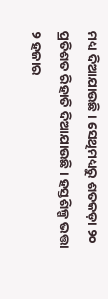ମଧ୍ୟ ଦିଆଯାଉଛି । ସେଥିମଧ୍ୟରୁ ଶତକଡ଼ା ୨୦ ପ୍ରତିଶତ ରିହାତି ଦିଆଯାଉଛି । ହସ୍ତଶିଳ୍ପ ଭତ୍ତା ୨ ହଜାର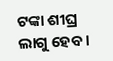ଟଙ୍କା ଶୀଘ୍ର ଲାଗୁ ହେବ ।